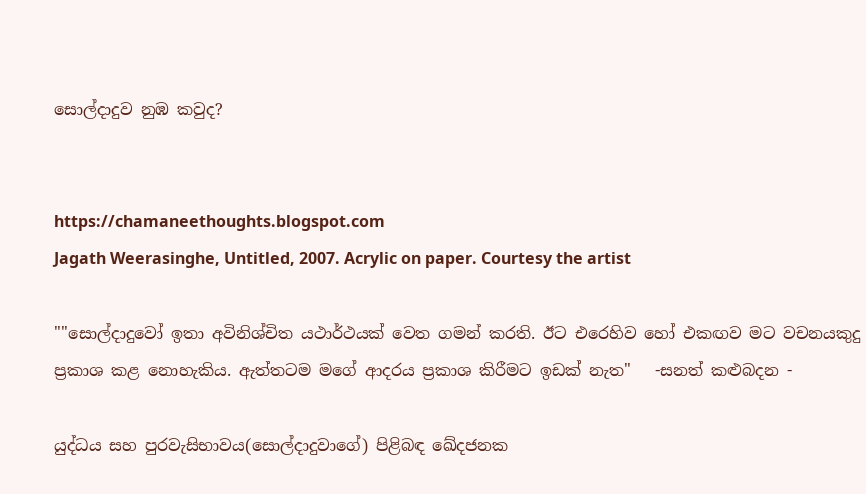සොල්දාදුව නුඹ කවුද?


https://chamaneethoughts.blogspot.com
Jagath Weerasinghe, Untitled, 2007. Acrylic on paper. Courtesy the artist

""සොල්දාදුවෝ ඉතා අවිනිශ්චිත යථාර්ථයක් වෙත ගමන් කරති. ඊට එරෙහිව හෝ එකඟව මට වචනයකුදු ප්‍රකාශ කළ නොහැකිය. ඇත්තටම මගේ ආදරය ප්‍රකාශ කිරීමට ඉඩක් නැත"   -සනත් කළුබදන -

යුද්ධය සහ පුරවැසිභාවය(සොල්දාදුවාගේ) පිළිබඳ ඛේදජනක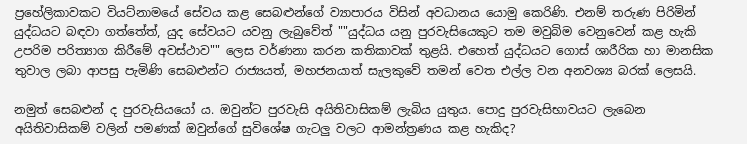ප්‍රහේලිකාවකට වියට්නාමයේ සේවය කළ සෙබළුන්ගේ ව්‍යාපාරය විසින් අවධානය යොමු කෙරිණි. එනම් තරුණ පිරිමින් යුද්ධයට බඳවා ගත්තේත්, යුද සේවයට යවනු ලැබුවේත් ""යුද්ධය යනු පුරවැසියෙකුට තම මවුබිම වෙනුවෙන් කළ හැකි උපරිම පරිත්‍යාග කිරීමේ අවස්ථාව"" ලෙස වර්ණනා කරන කතිකාවක් තුළයි. එහෙත් යුද්ධයට ගොස් ශාරීරික හා මානසික තුවාල ලබා ආපසු පැමිණි සෙබළුන්ට රාජ්‍යයත්, මහජනයාත් සැලකුවේ තමන් වෙත එල්ල වන අනවශ්‍ය බරක් ලෙසයි.

නමුත් සෙබළුන් ද පුරවැසියයෝ ය. ඔවුන්ට පුරවැසි අයිතිවාසිකම් ලැබිය යුතුය. පොදු පුරවැසිභාවයට ලැබෙන අයිතිවාසිකම් වලින් පමණක් ඔවුන්ගේ සුවිශේෂ ගැටලු වලට ආමන්ත්‍රණය කළ හැකිද?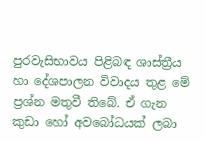පුරවැසිභාවය පිළිබඳ ශාස්ත්‍රීය හා දේශපාලන විවාදය තුළ මේ ප්‍රශ්න මතුවී තිබේ. ඒ ගැන කුඩා හෝ අවබෝධයක් ලබා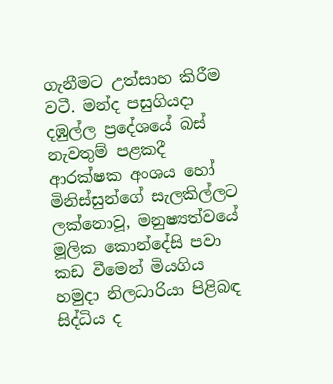ගැනීමට උත්සාහ කිරීම වටී. මන්ද පසුගියදා දඹුල්ල ප්‍රදේශයේ බස් නැවතුම් පළකදී ආරක්ෂක අංශය හෝ මිනිස්සුන්ගේ සැලකිල්ලට ලක්නොවූ, මනුෂ්‍යත්වයේ මූලික කොන්දේසි පවා කඩ වීමෙන් මියගිය හමුදා නිලධාරියා පිළිබඳ සිද්ධිය ද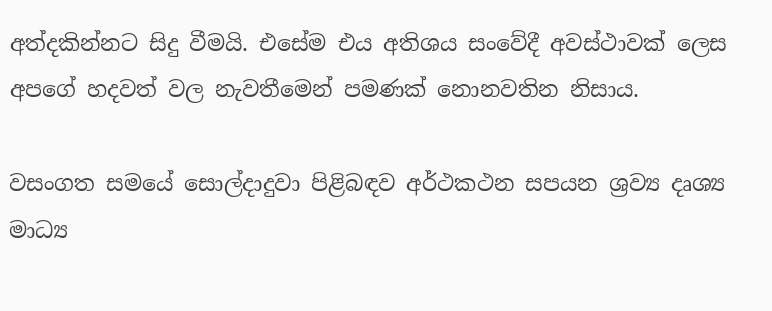අත්දකින්නට සිදු වීමයි. එසේම එය අතිශය සංවේදී අවස්ථාවක් ලෙස අපගේ හදවත් වල නැවතීමෙන් පමණක් නොනවතින නිසාය.

වසංගත සමයේ සොල්දාදුවා පිළිබඳව අර්ථකථන සපයන ශ්‍රව්‍ය දෘශ්‍ය මාධ්‍ය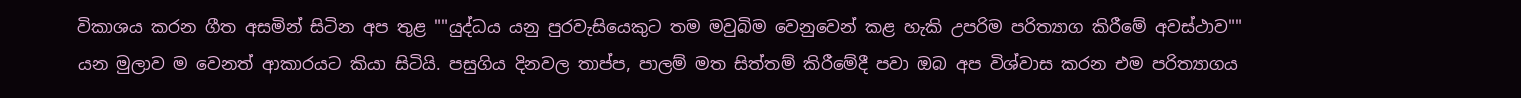විකාශය කරන ගීත අසමින් සිටින අප තුළ ""යුද්ධය යනු පුරවැසියෙකුට තම මවුබිම වෙනුවෙන් කළ හැකි උපරිම පරිත්‍යාග කිරීමේ අවස්ථාව"" යන මුලාව ම වෙනත් ආකාරයට කියා සිටියි. පසුගිය දිනවල තාප්ප, පාලම් මත සිත්තම් කිරීමේදී පවා ඔබ අප විශ්වාස කරන එම පරිත්‍යාගය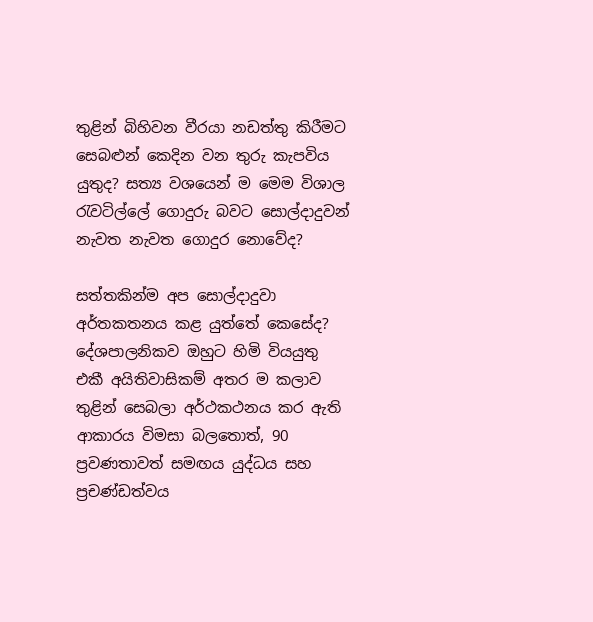තුළින් බිහිවන වීරයා නඩත්තු කිරීමට සෙබළුන් කෙදින වන තුරු කැපවිය යුතුද? සත්‍ය වශයෙන් ම මෙම විශාල රැවටිල්ලේ ගොදුරු බවට සොල්දාදුවන් නැවත නැවත ගොදුර නොවේද?

සත්තකින්ම අප සොල්දාදුවා අර්තකතනය කළ යුත්තේ කෙසේද? දේශපාලනිකව ඔහුට හිමි වියයුතු එකී අයිතිවාසිකම් අතර ම කලාව තුළින් සෙබලා අර්ථකථනය කර ඇති ආකාරය විමසා බලතොත්, 90 ප්‍රවණතාවත් සමඟය යුද්ධය සහ ප්‍රචණ්ඩත්වය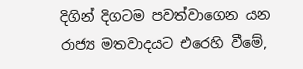දිගින් දිගටම පවත්වාගෙන යන රාජ්‍ය මතවාදයට එරෙහි වීමේ,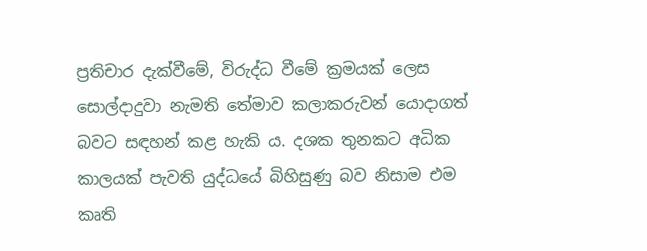ප්‍රතිචාර දැක්වීමේ, විරුද්ධ වීමේ ක්‍රමයක් ලෙස සොල්දාදුවා නැමති තේමාව කලාකරුවන් යොදාගත් බවට සඳහන් කළ හැකි ය. දශක තුනකට අධික කාලයක් පැවති යුද්ධයේ බිහිසුණු බව නිසාම එම කෘති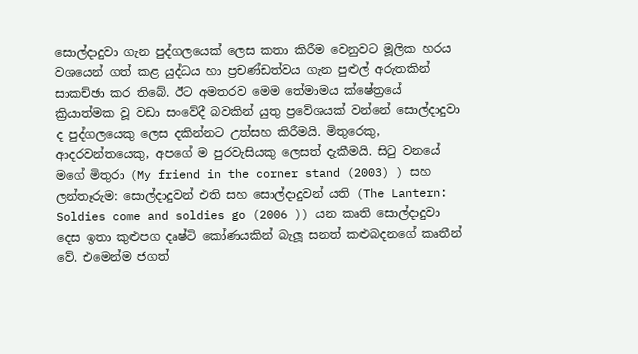සොල්දාදුවා ගැන පුද්ගලයෙක් ලෙස කතා කිරීම වෙනුවට මූලික හරය වශයෙන් ගත් කළ යුද්ධය හා ප්‍රචණ්ඩත්වය ගැන පුළුල් අරුතකින් සාකච්ඡා කර තිබේ. ඊට අමතරව මෙම තේමාමය ක්ෂේත්‍රයේ ක්‍රියාත්මක වූ වඩා සංවේදී බවකින් යුතු ප්‍රවේශයක් වන්නේ සොල්දාදුවා ද පුද්ගලයෙකු ලෙස දකින්නට උත්සහ කිරීමයි. මිතුරෙකු, ආදරවන්තයෙකු, අපගේ ම පුරවැසියකු ලෙසත් දැකීමයි. සිටු වනයේ මගේ මිතුරා (My friend in the corner stand (2003) ) සහ ලන්තෑරුම: සොල්දාදුවන් එති සහ සොල්දාදුවන් යති (The Lantern: Soldies come and soldies go (2006 )) යන කෘති සොල්දාදුවා දෙස ඉතා කුළුපග දෘෂ්ටි කෝණයකින් බැලූ සනත් කළුබදනගේ කෘතීන් වේ. එමෙන්ම ජගත්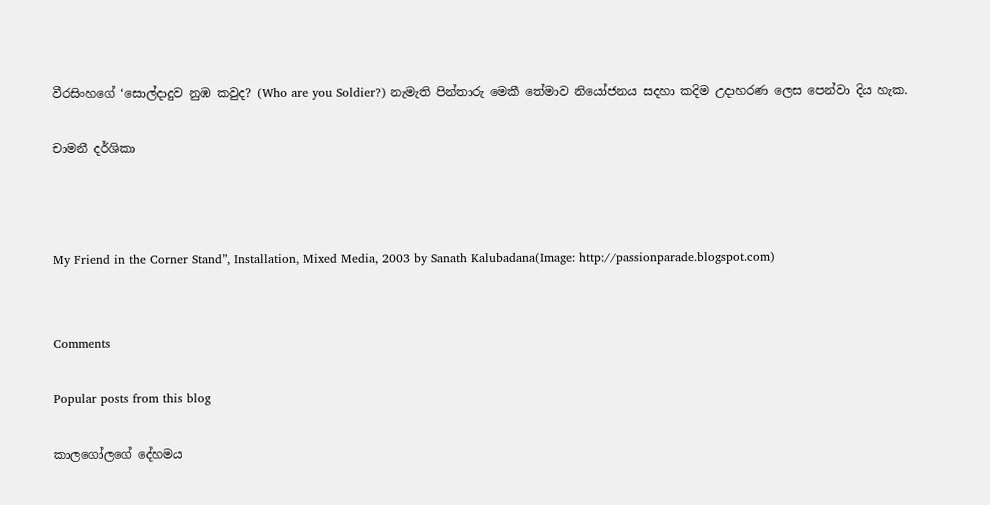වීරසිංහගේ ‘සොල්දාදුව නුඹ කවුද? (Who are you Soldier?) නැමැති පින්තාරු මෙකී තේමාව නියෝජනය සදහා කදිම උදාහරණ ලෙස පෙන්වා දිය හැක.

චාමනී දර්ශිකා



My Friend in the Corner Stand”, Installation, Mixed Media, 2003 by Sanath Kalubadana(Image: http://passionparade.blogspot.com)


Comments

Popular posts from this blog

කාලගෝලගේ දේහමය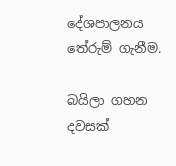දේශපාලනය තේරුම් ගැනීම.

බයිලා ගහන දවසක්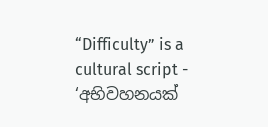“Difficulty” is a cultural script - ‘අභිවහනයක්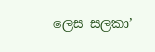ලෙස සලකා’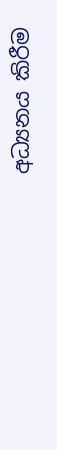අධ්‍යනය කිරීම